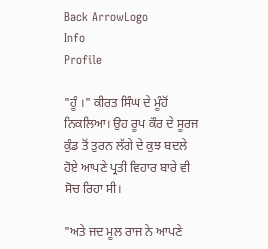Back ArrowLogo
Info
Profile

"ਹੂੰ ।" ਕੀਰਤ ਸਿੰਘ ਦੇ ਮੂੰਹੋਂ ਨਿਕਲਿਆ। ਉਹ ਰੂਪ ਕੌਰ ਦੇ ਸੂਰਜ ਕੁੰਡ ਤੋਂ ਤੁਰਨ ਲੱਗੇ ਦੇ ਕੁਝ ਬਦਲੇ ਹੋਏ ਆਪਣੇ ਪ੍ਰਤੀ ਵਿਹਾਰ ਬਾਰੇ ਵੀ ਸੋਚ ਰਿਹਾ ਸੀ।

"ਅਤੇ ਜਦ ਮੂਲ ਰਾਜ ਨੇ ਆਪਣੇ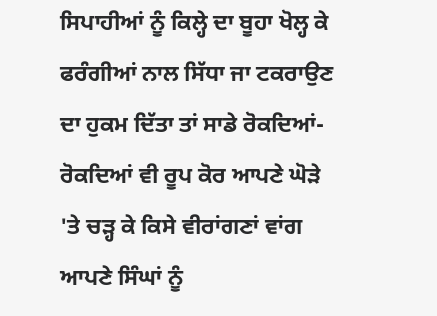ਸਿਪਾਹੀਆਂ ਨੂੰ ਕਿਲ੍ਹੇ ਦਾ ਬੂਹਾ ਖੋਲ੍ਹ ਕੇ ਫਰੰਗੀਆਂ ਨਾਲ ਸਿੱਧਾ ਜਾ ਟਕਰਾਉਣ ਦਾ ਹੁਕਮ ਦਿੱਤਾ ਤਾਂ ਸਾਡੇ ਰੋਕਦਿਆਂ-ਰੋਕਦਿਆਂ ਵੀ ਰੂਪ ਕੋਰ ਆਪਣੇ ਘੋੜੇ 'ਤੇ ਚੜ੍ਹ ਕੇ ਕਿਸੇ ਵੀਰਾਂਗਣਾਂ ਵਾਂਗ ਆਪਣੇ ਸਿੰਘਾਂ ਨੂੰ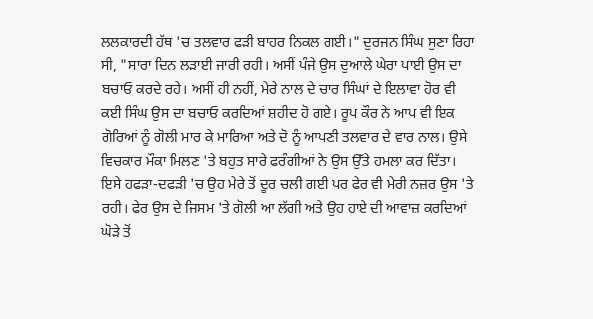ਲਲਕਾਰਦੀ ਹੱਥ 'ਚ ਤਲਵਾਰ ਫੜੀ ਬਾਹਰ ਨਿਕਲ ਗਈ।" ਦੁਰਜਨ ਸਿੰਘ ਸੁਣਾ ਰਿਹਾ ਸੀ, "ਸਾਰਾ ਦਿਨ ਲੜਾਈ ਜਾਰੀ ਰਹੀ। ਅਸੀਂ ਪੰਜੇ ਉਸ ਦੁਆਲੇ ਘੇਰਾ ਪਾਈ ਉਸ ਦਾ ਬਚਾਓ ਕਰਦੇ ਰਹੇ। ਅਸੀਂ ਹੀ ਨਹੀਂ, ਮੇਰੇ ਨਾਲ ਦੇ ਚਾਰ ਸਿੰਘਾਂ ਦੇ ਇਲਾਵਾ ਹੋਰ ਵੀ ਕਈ ਸਿੰਘ ਉਸ ਦਾ ਬਚਾਓ ਕਰਦਿਆਂ ਸ਼ਹੀਦ ਹੋ ਗਏ। ਰੂਪ ਕੌਰ ਨੇ ਆਪ ਵੀ ਇਕ ਗੋਰਿਆਂ ਨੂੰ ਗੋਲੀ ਮਾਰ ਕੇ ਮਾਰਿਆ ਅਤੇ ਦੋ ਨੂੰ ਆਪਣੀ ਤਲਵਾਰ ਦੇ ਵਾਰ ਨਾਲ। ਉਸੇ ਵਿਚਕਾਰ ਮੌਕਾ ਮਿਲਣ 'ਤੇ ਬਹੁਤ ਸਾਰੇ ਫਰੰਗੀਆਂ ਨੇ ਉਸ ਉੱਤੇ ਹਮਲਾ ਕਰ ਦਿੱਤਾ। ਇਸੇ ਹਫੜਾ-ਦਫੜੀ 'ਚ ਉਹ ਮੇਰੇ ਤੋਂ ਦੂਰ ਚਲੀ ਗਈ ਪਰ ਫੇਰ ਵੀ ਮੇਰੀ ਨਜ਼ਰ ਉਸ 'ਤੇ ਰਹੀ। ਫੇਰ ਉਸ ਦੇ ਜਿਸਮ 'ਤੇ ਗੋਲੀ ਆ ਲੱਗੀ ਅਤੇ ਉਹ ਹਾਏ ਦੀ ਆਵਾਜ਼ ਕਰਦਿਆਂ ਘੋੜੇ ਤੋਂ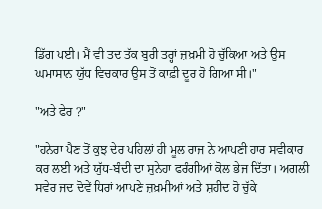ਡਿੱਗ ਪਈ। ਮੈਂ ਵੀ ਤਦ ਤੱਕ ਬੁਰੀ ਤਰ੍ਹਾਂ ਜ਼ਖ਼ਮੀ ਹੋ ਚੁੱਕਿਆ ਅਤੇ ਉਸ ਘਮਾਸਾਨ ਯੁੱਧ ਵਿਚਕਾਰ ਉਸ ਤੋਂ ਕਾਫ਼ੀ ਦੂਰ ਹੋ ਗਿਆ ਸੀ।"

"ਅਤੇ ਫੇਰ ?"

"ਹਨੇਰਾ ਪੈਣ ਤੋਂ ਕੁਝ ਦੇਰ ਪਹਿਲਾਂ ਹੀ ਮੂਲ ਰਾਜ ਨੇ ਆਪਣੀ ਹਾਰ ਸਵੀਕਾਰ ਕਰ ਲਈ ਅਤੇ ਯੁੱਧ-ਬੰਦੀ ਦਾ ਸੁਨੇਹਾ ਫਰੰਗੀਆਂ ਕੋਲ ਭੇਜ ਦਿੱਤਾ। ਅਗਲੀ ਸਵੇਰ ਜਦ ਦੋਵੇਂ ਧਿਰਾਂ ਆਪਣੇ ਜ਼ਖ਼ਮੀਆਂ ਅਤੇ ਸ਼ਹੀਦ ਹੋ ਚੁੱਕੇ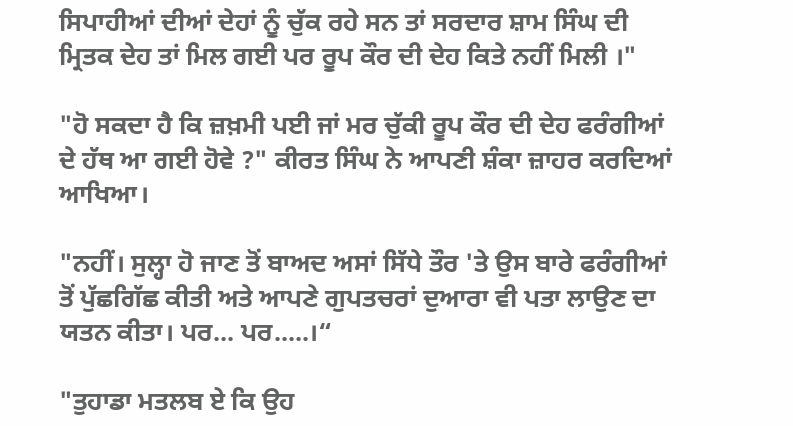ਸਿਪਾਹੀਆਂ ਦੀਆਂ ਦੇਹਾਂ ਨੂੰ ਚੁੱਕ ਰਹੇ ਸਨ ਤਾਂ ਸਰਦਾਰ ਸ਼ਾਮ ਸਿੰਘ ਦੀ ਮ੍ਰਿਤਕ ਦੇਹ ਤਾਂ ਮਿਲ ਗਈ ਪਰ ਰੂਪ ਕੌਰ ਦੀ ਦੇਹ ਕਿਤੇ ਨਹੀਂ ਮਿਲੀ ।"

"ਹੋ ਸਕਦਾ ਹੈ ਕਿ ਜ਼ਖ਼ਮੀ ਪਈ ਜਾਂ ਮਰ ਚੁੱਕੀ ਰੂਪ ਕੌਰ ਦੀ ਦੇਹ ਫਰੰਗੀਆਂ ਦੇ ਹੱਥ ਆ ਗਈ ਹੋਵੇ ?" ਕੀਰਤ ਸਿੰਘ ਨੇ ਆਪਣੀ ਸ਼ੰਕਾ ਜ਼ਾਹਰ ਕਰਦਿਆਂ ਆਖਿਆ।

"ਨਹੀਂ। ਸੁਲ੍ਹਾ ਹੋ ਜਾਣ ਤੋਂ ਬਾਅਦ ਅਸਾਂ ਸਿੱਧੇ ਤੌਰ 'ਤੇ ਉਸ ਬਾਰੇ ਫਰੰਗੀਆਂ ਤੋਂ ਪੁੱਛਗਿੱਛ ਕੀਤੀ ਅਤੇ ਆਪਣੇ ਗੁਪਤਚਰਾਂ ਦੁਆਰਾ ਵੀ ਪਤਾ ਲਾਉਣ ਦਾ ਯਤਨ ਕੀਤਾ। ਪਰ... ਪਰ.....।“

"ਤੁਹਾਡਾ ਮਤਲਬ ਏ ਕਿ ਉਹ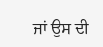ਜਾਂ ਉਸ ਦੀ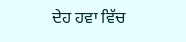ਦੇਹ ਹਵਾ ਵਿੱਚ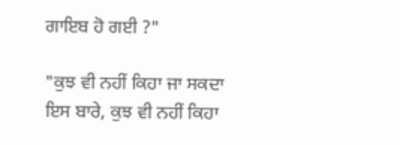ਗਾਇਬ ਹੋ ਗਈ ?"

"ਕੁਝ ਵੀ ਨਹੀਂ ਕਿਹਾ ਜਾ ਸਕਦਾ ਇਸ ਬਾਰੇ, ਕੁਝ ਵੀ ਨਹੀਂ ਕਿਹਾ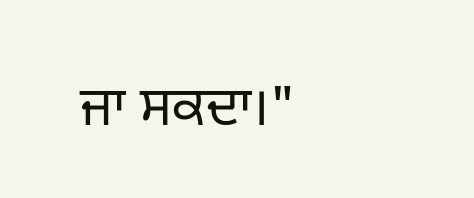ਜਾ ਸਕਦਾ।"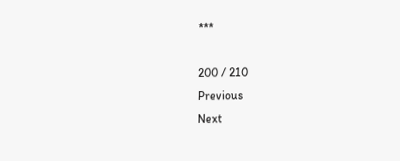***

200 / 210
Previous
Next